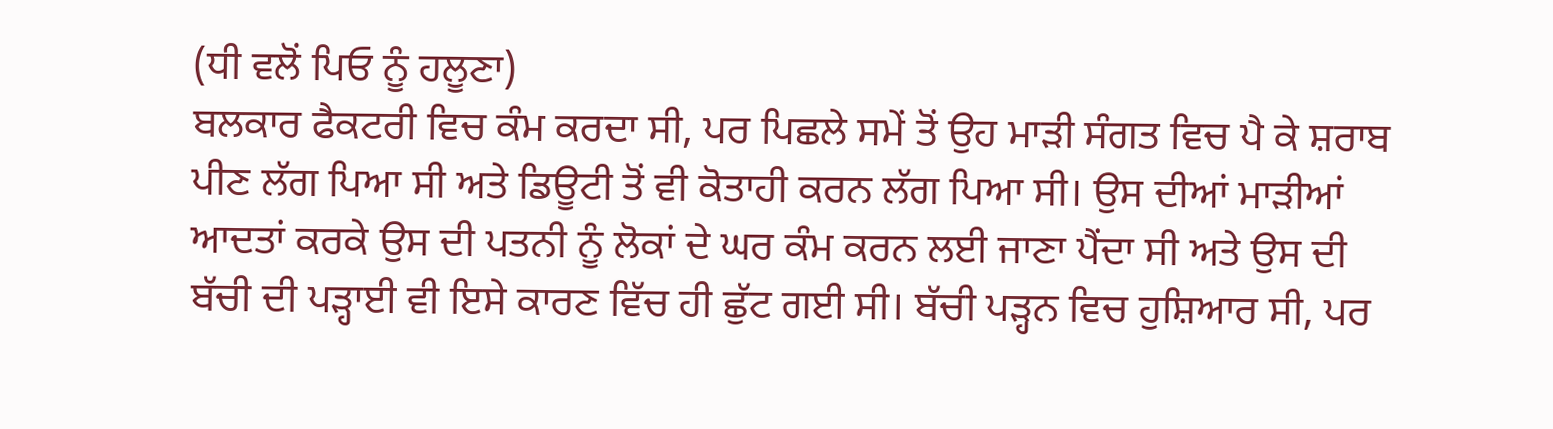(ਧੀ ਵਲੋਂ ਪਿਓ ਨੂੰ ਹਲੂਣਾ)
ਬਲਕਾਰ ਫੈਕਟਰੀ ਵਿਚ ਕੰਮ ਕਰਦਾ ਸੀ, ਪਰ ਪਿਛਲੇ ਸਮੇਂ ਤੋਂ ਉਹ ਮਾੜੀ ਸੰਗਤ ਵਿਚ ਪੈ ਕੇ ਸ਼ਰਾਬ ਪੀਣ ਲੱਗ ਪਿਆ ਸੀ ਅਤੇ ਡਿਊਟੀ ਤੋਂ ਵੀ ਕੋਤਾਹੀ ਕਰਨ ਲੱਗ ਪਿਆ ਸੀ। ਉਸ ਦੀਆਂ ਮਾੜੀਆਂ ਆਦਤਾਂ ਕਰਕੇ ਉਸ ਦੀ ਪਤਨੀ ਨੂੰ ਲੋਕਾਂ ਦੇ ਘਰ ਕੰਮ ਕਰਨ ਲਈ ਜਾਣਾ ਪੈਂਦਾ ਸੀ ਅਤੇ ਉਸ ਦੀ ਬੱਚੀ ਦੀ ਪੜ੍ਹਾਈ ਵੀ ਇਸੇ ਕਾਰਣ ਵਿੱਚ ਹੀ ਛੁੱਟ ਗਈ ਸੀ। ਬੱਚੀ ਪੜ੍ਹਨ ਵਿਚ ਹੁਸ਼ਿਆਰ ਸੀ, ਪਰ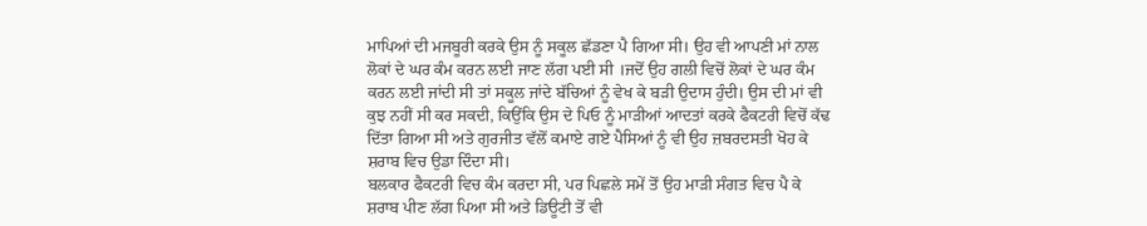ਮਾਪਿਆਂ ਦੀ ਮਜਬੂਰੀ ਕਰਕੇ ਉਸ ਨੂੰ ਸਕੂਲ ਛੱਡਣਾ ਪੈ ਗਿਆ ਸੀ। ਉਹ ਵੀ ਆਪਣੀ ਮਾਂ ਨਾਲ ਲੋਕਾਂ ਦੇ ਘਰ ਕੰਮ ਕਰਨ ਲਈ ਜਾਣ ਲੱਗ ਪਈ ਸੀ ।ਜਦੋਂ ਉਹ ਗਲੀ ਵਿਚੋਂ ਲੋਕਾਂ ਦੇ ਘਰ ਕੰਮ ਕਰਨ ਲਈ ਜਾਂਦੀ ਸੀ ਤਾਂ ਸਕੂਲ ਜਾਂਦੇ ਬੱਚਿਆਂ ਨੂੰ ਵੇਖ ਕੇ ਬੜੀ ਉਦਾਸ ਹੁੰਦੀ। ਉਸ ਦੀ ਮਾਂ ਵੀ ਕੁਝ ਨਹੀਂ ਸੀ ਕਰ ਸਕਦੀ, ਕਿਉਂਕਿ ਉਸ ਦੇ ਪਿਓ ਨੂੰ ਮਾੜੀਆਂ ਆਦਤਾਂ ਕਰਕੇ ਫੈਕਟਰੀ ਵਿਚੋਂ ਕੱਢ ਦਿੱਤਾ ਗਿਆ ਸੀ ਅਤੇ ਗੁਰਜੀਤ ਵੱਲੋਂ ਕਮਾਏ ਗਏ ਪੈਸਿਆਂ ਨੂੰ ਵੀ ਉਹ ਜ਼ਬਰਦਸਤੀ ਖੋਹ ਕੇ ਸ਼ਰਾਬ ਵਿਚ ਉਡਾ ਦਿੰਦਾ ਸੀ।
ਬਲਕਾਰ ਫੈਕਟਰੀ ਵਿਚ ਕੰਮ ਕਰਦਾ ਸੀ, ਪਰ ਪਿਛਲੇ ਸਮੇਂ ਤੋਂ ਉਹ ਮਾੜੀ ਸੰਗਤ ਵਿਚ ਪੈ ਕੇ ਸ਼ਰਾਬ ਪੀਣ ਲੱਗ ਪਿਆ ਸੀ ਅਤੇ ਡਿਊਟੀ ਤੋਂ ਵੀ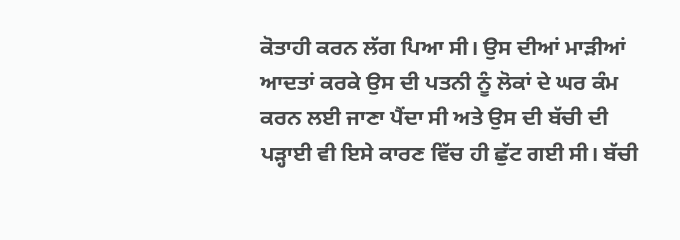ਕੋਤਾਹੀ ਕਰਨ ਲੱਗ ਪਿਆ ਸੀ। ਉਸ ਦੀਆਂ ਮਾੜੀਆਂ ਆਦਤਾਂ ਕਰਕੇ ਉਸ ਦੀ ਪਤਨੀ ਨੂੰ ਲੋਕਾਂ ਦੇ ਘਰ ਕੰਮ ਕਰਨ ਲਈ ਜਾਣਾ ਪੈਂਦਾ ਸੀ ਅਤੇ ਉਸ ਦੀ ਬੱਚੀ ਦੀ ਪੜ੍ਹਾਈ ਵੀ ਇਸੇ ਕਾਰਣ ਵਿੱਚ ਹੀ ਛੁੱਟ ਗਈ ਸੀ। ਬੱਚੀ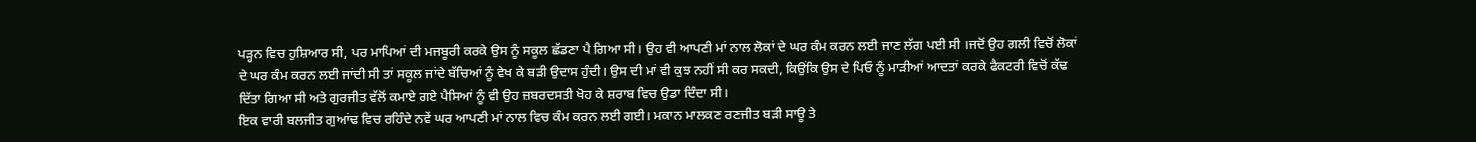ਪੜ੍ਹਨ ਵਿਚ ਹੁਸ਼ਿਆਰ ਸੀ, ਪਰ ਮਾਪਿਆਂ ਦੀ ਮਜਬੂਰੀ ਕਰਕੇ ਉਸ ਨੂੰ ਸਕੂਲ ਛੱਡਣਾ ਪੈ ਗਿਆ ਸੀ। ਉਹ ਵੀ ਆਪਣੀ ਮਾਂ ਨਾਲ ਲੋਕਾਂ ਦੇ ਘਰ ਕੰਮ ਕਰਨ ਲਈ ਜਾਣ ਲੱਗ ਪਈ ਸੀ ।ਜਦੋਂ ਉਹ ਗਲੀ ਵਿਚੋਂ ਲੋਕਾਂ ਦੇ ਘਰ ਕੰਮ ਕਰਨ ਲਈ ਜਾਂਦੀ ਸੀ ਤਾਂ ਸਕੂਲ ਜਾਂਦੇ ਬੱਚਿਆਂ ਨੂੰ ਵੇਖ ਕੇ ਬੜੀ ਉਦਾਸ ਹੁੰਦੀ। ਉਸ ਦੀ ਮਾਂ ਵੀ ਕੁਝ ਨਹੀਂ ਸੀ ਕਰ ਸਕਦੀ, ਕਿਉਂਕਿ ਉਸ ਦੇ ਪਿਓ ਨੂੰ ਮਾੜੀਆਂ ਆਦਤਾਂ ਕਰਕੇ ਫੈਕਟਰੀ ਵਿਚੋਂ ਕੱਢ ਦਿੱਤਾ ਗਿਆ ਸੀ ਅਤੇ ਗੁਰਜੀਤ ਵੱਲੋਂ ਕਮਾਏ ਗਏ ਪੈਸਿਆਂ ਨੂੰ ਵੀ ਉਹ ਜ਼ਬਰਦਸਤੀ ਖੋਹ ਕੇ ਸ਼ਰਾਬ ਵਿਚ ਉਡਾ ਦਿੰਦਾ ਸੀ।
ਇਕ ਵਾਰੀ ਬਲਜੀਤ ਗੁਆਂਢ ਵਿਚ ਰਹਿੰਦੇ ਨਵੇਂ ਘਰ ਆਪਣੀ ਮਾਂ ਨਾਲ ਵਿਚ ਕੰਮ ਕਰਨ ਲਈ ਗਈ। ਮਕਾਨ ਮਾਲਕਣ ਰਣਜੀਤ ਬੜੀ ਸਾਊ ਤੇ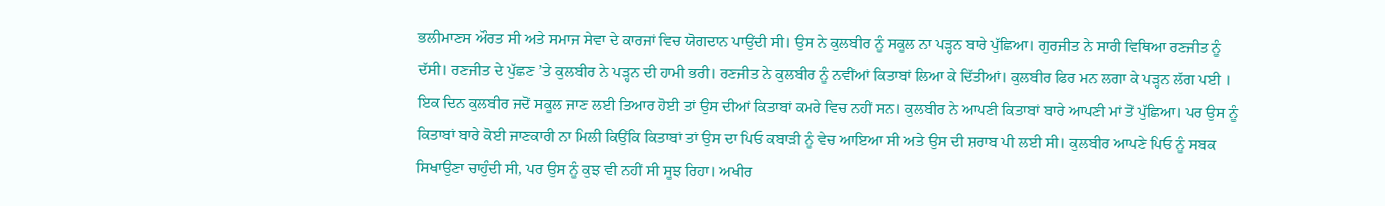ਭਲੀਮਾਣਸ ਔਰਤ ਸੀ ਅਤੇ ਸਮਾਜ ਸੇਵਾ ਦੇ ਕਾਰਜਾਂ ਵਿਚ ਯੋਗਦਾਨ ਪਾਉਂਦੀ ਸੀ। ਉਸ ਨੇ ਕੁਲਬੀਰ ਨੂੰ ਸਕੂਲ ਨਾ ਪੜ੍ਹਨ ਬਾਰੇ ਪੁੱਛਿਆ। ਗੁਰਜੀਤ ਨੇ ਸਾਰੀ ਵਿਥਿਆ ਰਣਜੀਤ ਨੂੰ ਦੱਸੀ। ਰਣਜੀਤ ਦੇ ਪੁੱਛਣ ’ਤੇ ਕੁਲਬੀਰ ਨੇ ਪੜ੍ਹਨ ਦੀ ਹਾਮੀ ਭਰੀ। ਰਣਜੀਤ ਨੇ ਕੁਲਬੀਰ ਨੂੰ ਨਵੀਂਆਂ ਕਿਤਾਬਾਂ ਲਿਆ ਕੇ ਦਿੱਤੀਆਂ। ਕੁਲਬੀਰ ਫਿਰ ਮਨ ਲਗਾ ਕੇ ਪੜ੍ਹਨ ਲੱਗ ਪਈ । ਇਕ ਦਿਨ ਕੁਲਬੀਰ ਜਦੋਂ ਸਕੂਲ ਜਾਣ ਲਈ ਤਿਆਰ ਹੋਈ ਤਾਂ ਉਸ ਦੀਆਂ ਕਿਤਾਬਾਂ ਕਮਰੇ ਵਿਚ ਨਹੀਂ ਸਨ। ਕੁਲਬੀਰ ਨੇ ਆਪਣੀ ਕਿਤਾਬਾਂ ਬਾਰੇ ਆਪਣੀ ਮਾਂ ਤੋਂ ਪੁੱਛਿਆ। ਪਰ ਉਸ ਨੂੰ ਕਿਤਾਬਾਂ ਬਾਰੇ ਕੋਈ ਜਾਣਕਾਰੀ ਨਾ ਮਿਲੀ ਕਿਉਂਕਿ ਕਿਤਾਬਾਂ ਤਾਂ ਉਸ ਦਾ ਪਿਓ ਕਬਾੜੀ ਨੂੰ ਵੇਚ ਆਇਆ ਸੀ ਅਤੇ ਉਸ ਦੀ ਸ਼ਰਾਬ ਪੀ ਲਈ ਸੀ। ਕੁਲਬੀਰ ਆਪਣੇ ਪਿਓ ਨੂੰ ਸਬਕ ਸਿਖਾਉਣਾ ਚਾਹੁੰਦੀ ਸੀ, ਪਰ ਉਸ ਨੂੰ ਕੁਝ ਵੀ ਨਹੀਂ ਸੀ ਸੂਝ ਰਿਹਾ। ਅਖੀਰ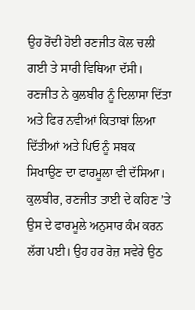ਉਹ ਰੋਂਦੀ ਹੋਈ ਰਣਜੀਤ ਕੋਲ ਚਲੀ ਗਈ ਤੇ ਸਾਰੀ ਵਿਥਿਆ ਦੱਸੀ। ਰਣਜੀਤ ਨੇ ਕੁਲਬੀਰ ਨੂੰ ਦਿਲਾਸਾ ਦਿੱਤਾ ਅਤੇ ਫਿਰ ਨਵੀਆਂ ਕਿਤਾਬਾਂ ਲਿਆ ਦਿੱਤੀਆਂ ਅਤੇ ਪਿਓ ਨੂੰ ਸਬਕ ਸਿਖਾਉਣ ਦਾ ਫਾਰਮੂਲਾ ਵੀ ਦੱਸਿਆ। ਕੁਲਬੀਰ, ਰਣਜੀਤ ਤਾਈ ਦੇ ਕਹਿਣ ’ਤੇ ਉਸ ਦੇ ਫਾਰਮੂਲੇ ਅਨੁਸਾਰ ਕੰਮ ਕਰਨ ਲੱਗ ਪਈ। ਉਹ ਹਰ ਰੋਜ਼ ਸਵੇਰੇ ਉਠ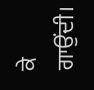ਕੇ ਗਾਉਂਦੀ।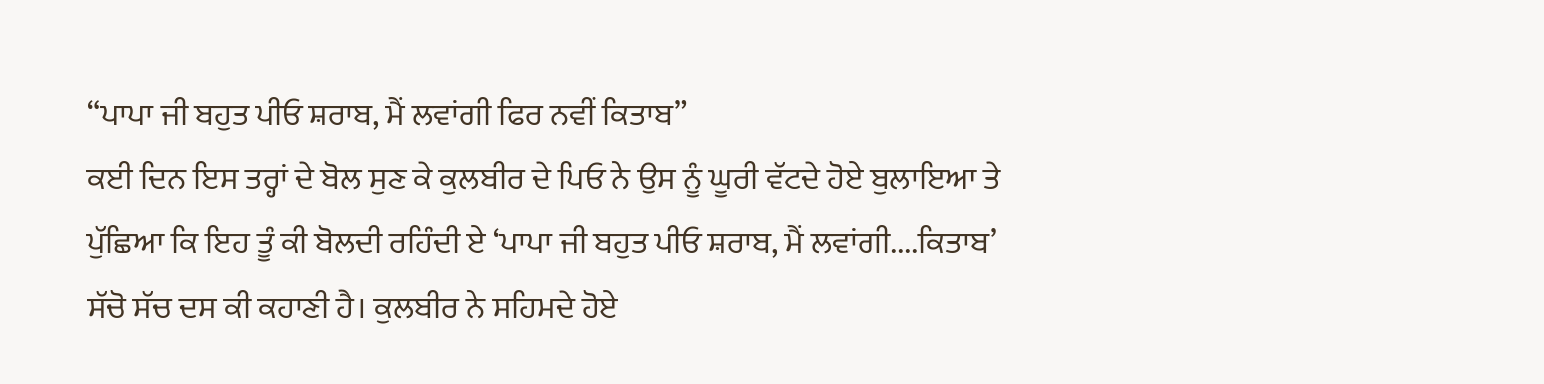“ਪਾਪਾ ਜੀ ਬਹੁਤ ਪੀਓ ਸ਼ਰਾਬ, ਮੈਂ ਲਵਾਂਗੀ ਫਿਰ ਨਵੀਂ ਕਿਤਾਬ”
ਕਈ ਦਿਨ ਇਸ ਤਰ੍ਹਾਂ ਦੇ ਬੋਲ ਸੁਣ ਕੇ ਕੁਲਬੀਰ ਦੇ ਪਿਓ ਨੇ ਉਸ ਨੂੰ ਘੂਰੀ ਵੱਟਦੇ ਹੋਏ ਬੁਲਾਇਆ ਤੇ ਪੁੱਛਿਆ ਕਿ ਇਹ ਤੂੰ ਕੀ ਬੋਲਦੀ ਰਹਿੰਦੀ ਏ ‘ਪਾਪਾ ਜੀ ਬਹੁਤ ਪੀਓ ਸ਼ਰਾਬ, ਮੈਂ ਲਵਾਂਗੀ....ਕਿਤਾਬ’ ਸੱਚੋ ਸੱਚ ਦਸ ਕੀ ਕਹਾਣੀ ਹੈ। ਕੁਲਬੀਰ ਨੇ ਸਹਿਮਦੇ ਹੋਏ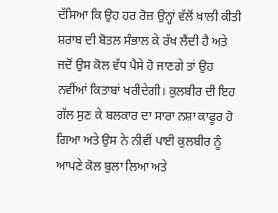ਦੱਸਿਆ ਕਿ ਉਹ ਹਰ ਰੋਜ਼ ਉਨ੍ਹਾਂ ਵੱਲੋਂ ਖਾਲੀ ਕੀਤੀ ਸ਼ਰਾਬ ਦੀ ਬੋਤਲ ਸੰਭਾਲ ਕੇ ਰੱਖ ਲੈਂਦੀ ਹੈ ਅਤੇ ਜਦੋਂ ਉਸ ਕੋਲ ਵੱਧ ਪੈਸੇ ਹੋ ਜਾਣਗੇ ਤਾਂ ਉਹ ਨਵੀਂਆਂ ਕਿਤਾਬਾਂ ਖਰੀਦੇਗੀ। ਕੁਲਬੀਰ ਦੀ ਇਹ ਗੱਲ ਸੁਣ ਕੇ ਬਲਕਾਰ ਦਾ ਸਾਰਾ ਨਸ਼ਾ ਕਾਫੂਰ ਹੋ ਗਿਆ ਅਤੇ ਉਸ ਨੇ ਨੀਵੀਂ ਪਾਈ ਕੁਲਬੀਰ ਨੂੰ ਆਪਣੇ ਕੋਲ ਬੁਲਾ ਲਿਆ ਅਤੇ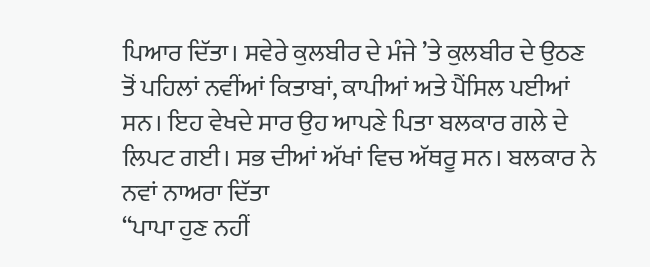ਪਿਆਰ ਦਿੱਤਾ। ਸਵੇਰੇ ਕੁਲਬੀਰ ਦੇ ਮੰਜੇ ’ਤੇ ਕੁਲਬੀਰ ਦੇ ਉਠਣ ਤੋਂ ਪਹਿਲਾਂ ਨਵੀਂਆਂ ਕਿਤਾਬਾਂ, ਕਾਪੀਆਂ ਅਤੇ ਪੈਂਸਿਲ ਪਈਆਂ ਸਨ। ਇਹ ਵੇਖਦੇ ਸਾਰ ਉਹ ਆਪਣੇ ਪਿਤਾ ਬਲਕਾਰ ਗਲੇ ਦੇ ਲਿਪਟ ਗਈ। ਸਭ ਦੀਆਂ ਅੱਖਾਂ ਵਿਚ ਅੱਥਰੂ ਸਨ। ਬਲਕਾਰ ਨੇ ਨਵਾਂ ਨਾਅਰਾ ਦਿੱਤਾ
“ਪਾਪਾ ਹੁਣ ਨਹੀਂ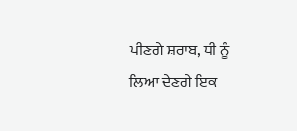ਪੀਣਗੇ ਸ਼ਰਾਬ, ਧੀ ਨੂੰ ਲਿਆ ਦੇਣਗੇ ਇਕ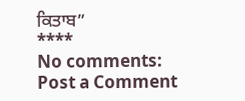ਕਿਤਾਬ”
****
No comments:
Post a Comment